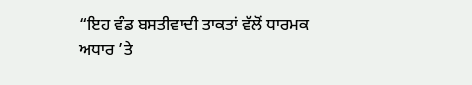“ਇਹ ਵੰਡ ਬਸਤੀਵਾਦੀ ਤਾਕਤਾਂ ਵੱਲੋਂ ਧਾਰਮਕ ਅਧਾਰ ’ਤੇ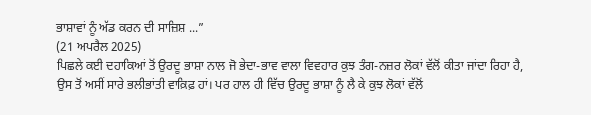ਭਾਸ਼ਾਵਾਂ ਨੂੰ ਅੱਡ ਕਰਨ ਦੀ ਸਾਜ਼ਿਸ਼ ...”
(21 ਅਪਰੈਲ 2025)
ਪਿਛਲੇ ਕਈ ਦਹਾਕਿਆਂ ਤੋਂ ਉਰਦੂ ਭਾਸ਼ਾ ਨਾਲ ਜੋ ਭੇਦਾ-ਭਾਵ ਵਾਲਾ ਵਿਵਹਾਰ ਕੁਝ ਤੰਗ-ਨਜ਼ਰ ਲੋਕਾਂ ਵੱਲੋਂ ਕੀਤਾ ਜਾਂਦਾ ਰਿਹਾ ਹੈ, ਉਸ ਤੋਂ ਅਸੀਂ ਸਾਰੇ ਭਲੀਭਾਂਤੀ ਵਾਕ਼ਿਫ਼ ਹਾਂ। ਪਰ ਹਾਲ ਹੀ ਵਿੱਚ ਉਰਦੂ ਭਾਸ਼ਾ ਨੂੰ ਲੈ ਕੇ ਕੁਝ ਲੋਕਾਂ ਵੱਲੋਂ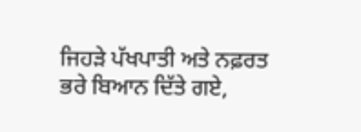ਜਿਹੜੇ ਪੱਖਪਾਤੀ ਅਤੇ ਨਫ਼ਰਤ ਭਰੇ ਬਿਆਨ ਦਿੱਤੇ ਗਏ,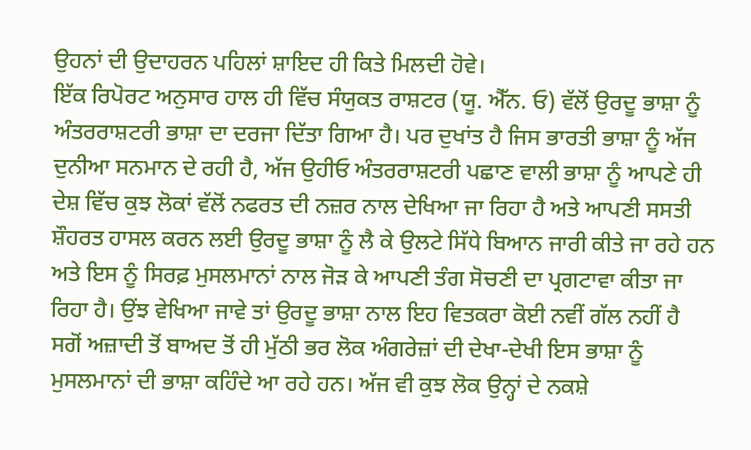ਉਹਨਾਂ ਦੀ ਉਦਾਹਰਨ ਪਹਿਲਾਂ ਸ਼ਾਇਦ ਹੀ ਕਿਤੇ ਮਿਲਦੀ ਹੋਵੇ।
ਇੱਕ ਰਿਪੋਰਟ ਅਨੁਸਾਰ ਹਾਲ ਹੀ ਵਿੱਚ ਸੰਯੁਕਤ ਰਾਸ਼ਟਰ (ਯੂ. ਐੱਨ. ਓ) ਵੱਲੋਂ ਉਰਦੂ ਭਾਸ਼ਾ ਨੂੰ ਅੰਤਰਰਾਸ਼ਟਰੀ ਭਾਸ਼ਾ ਦਾ ਦਰਜਾ ਦਿੱਤਾ ਗਿਆ ਹੈ। ਪਰ ਦੁਖਾਂਤ ਹੈ ਜਿਸ ਭਾਰਤੀ ਭਾਸ਼ਾ ਨੂੰ ਅੱਜ ਦੁਨੀਆ ਸਨਮਾਨ ਦੇ ਰਹੀ ਹੈ, ਅੱਜ ਉਹੀਓ ਅੰਤਰਰਾਸ਼ਟਰੀ ਪਛਾਣ ਵਾਲੀ ਭਾਸ਼ਾ ਨੂੰ ਆਪਣੇ ਹੀ ਦੇਸ਼ ਵਿੱਚ ਕੁਝ ਲੋਕਾਂ ਵੱਲੋਂ ਨਫਰਤ ਦੀ ਨਜ਼ਰ ਨਾਲ ਦੇਖਿਆ ਜਾ ਰਿਹਾ ਹੈ ਅਤੇ ਆਪਣੀ ਸਸਤੀ ਸ਼ੌਹਰਤ ਹਾਸਲ ਕਰਨ ਲਈ ਉਰਦੂ ਭਾਸ਼ਾ ਨੂੰ ਲੈ ਕੇ ਉਲਟੇ ਸਿੱਧੇ ਬਿਆਨ ਜਾਰੀ ਕੀਤੇ ਜਾ ਰਹੇ ਹਨ ਅਤੇ ਇਸ ਨੂੰ ਸਿਰਫ਼ ਮੁਸਲਮਾਨਾਂ ਨਾਲ ਜੋੜ ਕੇ ਆਪਣੀ ਤੰਗ ਸੋਚਣੀ ਦਾ ਪ੍ਰਗਟਾਵਾ ਕੀਤਾ ਜਾ ਰਿਹਾ ਹੈ। ਉਂਝ ਵੇਖਿਆ ਜਾਵੇ ਤਾਂ ਉਰਦੂ ਭਾਸ਼ਾ ਨਾਲ ਇਹ ਵਿਤਕਰਾ ਕੋਈ ਨਵੀਂ ਗੱਲ ਨਹੀਂ ਹੈ ਸਗੋਂ ਅਜ਼ਾਦੀ ਤੋਂ ਬਾਅਦ ਤੋਂ ਹੀ ਮੁੱਠੀ ਭਰ ਲੋਕ ਅੰਗਰੇਜ਼ਾਂ ਦੀ ਦੇਖਾ-ਦੇਖੀ ਇਸ ਭਾਸ਼ਾ ਨੂੰ ਮੁਸਲਮਾਨਾਂ ਦੀ ਭਾਸ਼ਾ ਕਹਿੰਦੇ ਆ ਰਹੇ ਹਨ। ਅੱਜ ਵੀ ਕੁਝ ਲੋਕ ਉਨ੍ਹਾਂ ਦੇ ਨਕਸ਼ੇ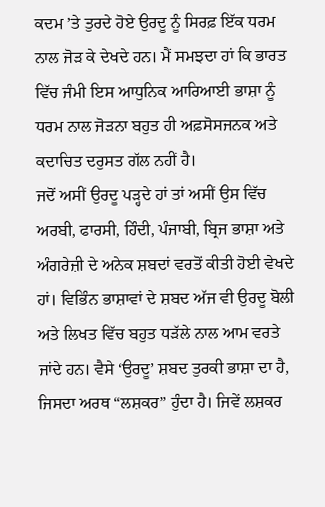ਕਦਮ ’ਤੇ ਤੁਰਦੇ ਹੋਏ ਉਰਦੂ ਨੂੰ ਸਿਰਫ਼ ਇੱਕ ਧਰਮ ਨਾਲ ਜੋੜ ਕੇ ਦੇਖਦੇ ਹਨ। ਮੈਂ ਸਮਝਦਾ ਹਾਂ ਕਿ ਭਾਰਤ ਵਿੱਚ ਜੰਮੀ ਇਸ ਆਧੁਨਿਕ ਆਰਿਆਈ ਭਾਸ਼ਾ ਨੂੰ ਧਰਮ ਨਾਲ ਜੋੜਨਾ ਬਹੁਤ ਹੀ ਅਫ਼ਸੋਸਜਨਕ ਅਤੇ ਕਦਾਚਿਤ ਦਰੁਸਤ ਗੱਲ ਨਹੀਂ ਹੈ।
ਜਦੋਂ ਅਸੀਂ ਉਰਦੂ ਪੜ੍ਹਦੇ ਹਾਂ ਤਾਂ ਅਸੀਂ ਉਸ ਵਿੱਚ ਅਰਬੀ, ਫਾਰਸੀ, ਹਿੰਦੀ, ਪੰਜਾਬੀ, ਬ੍ਰਿਜ ਭਾਸ਼ਾ ਅਤੇ ਅੰਗਰੇਜ਼ੀ ਦੇ ਅਨੇਕ ਸ਼ਬਦਾਂ ਵਰਤੋਂ ਕੀਤੀ ਹੋਈ ਵੇਖਦੇ ਹਾਂ। ਵਿਭਿੰਨ ਭਾਸ਼ਾਵਾਂ ਦੇ ਸ਼ਬਦ ਅੱਜ ਵੀ ਉਰਦੂ ਬੋਲੀ ਅਤੇ ਲਿਖਤ ਵਿੱਚ ਬਹੁਤ ਧੜੱਲੇ ਨਾਲ ਆਮ ਵਰਤੇ ਜਾਂਦੇ ਹਨ। ਵੈਸੇ ‘ਉਰਦੂ’ ਸ਼ਬਦ ਤੁਰਕੀ ਭਾਸ਼ਾ ਦਾ ਹੈ, ਜਿਸਦਾ ਅਰਥ “ਲਸ਼ਕਰ” ਹੁੰਦਾ ਹੈ। ਜਿਵੇਂ ਲਸ਼ਕਰ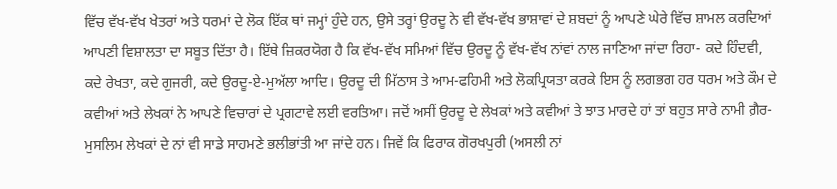ਵਿੱਚ ਵੱਖ-ਵੱਖ ਖੇਤਰਾਂ ਅਤੇ ਧਰਮਾਂ ਦੇ ਲੋਕ ਇੱਕ ਥਾਂ ਜਮ੍ਹਾਂ ਹੁੰਦੇ ਹਨ, ਉਸੇ ਤਰ੍ਹਾਂ ਉਰਦੂ ਨੇ ਵੀ ਵੱਖ-ਵੱਖ ਭਾਸ਼ਾਵਾਂ ਦੇ ਸ਼ਬਦਾਂ ਨੂੰ ਆਪਣੇ ਘੇਰੇ ਵਿੱਚ ਸ਼ਾਮਲ ਕਰਦਿਆਂ ਆਪਣੀ ਵਿਸ਼ਾਲਤਾ ਦਾ ਸਬੂਤ ਦਿੱਤਾ ਹੈ। ਇੱਥੇ ਜ਼ਿਕਰਯੋਗ ਹੈ ਕਿ ਵੱਖ-ਵੱਖ ਸਮਿਆਂ ਵਿੱਚ ਉਰਦੂ ਨੂੰ ਵੱਖ-ਵੱਖ ਨਾਂਵਾਂ ਨਾਲ ਜਾਣਿਆ ਜਾਂਦਾ ਰਿਹਾ- ਕਦੇ ਹਿੰਦਵੀ, ਕਦੇ ਰੇਖਤਾ, ਕਦੇ ਗੁਜਰੀ, ਕਦੇ ਉਰਦੂ-ਏ-ਮੁਅੱਲਾ ਆਦਿ। ਉਰਦੂ ਦੀ ਮਿੱਠਾਸ ਤੇ ਆਮ-ਫਹਿਮੀ ਅਤੇ ਲੋਕਪ੍ਰਿਯਤਾ ਕਰਕੇ ਇਸ ਨੂੰ ਲਗਭਗ ਹਰ ਧਰਮ ਅਤੇ ਕੌਮ ਦੇ ਕਵੀਆਂ ਅਤੇ ਲੇਖਕਾਂ ਨੇ ਆਪਣੇ ਵਿਚਾਰਾਂ ਦੇ ਪ੍ਰਗਟਾਵੇ ਲਈ ਵਰਤਿਆ। ਜਦੋਂ ਅਸੀਂ ਉਰਦੂ ਦੇ ਲੇਖਕਾਂ ਅਤੇ ਕਵੀਆਂ ਤੇ ਝਾਤ ਮਾਰਦੇ ਹਾਂ ਤਾਂ ਬਹੁਤ ਸਾਰੇ ਨਾਮੀ ਗ਼ੈਰ-ਮੁਸਲਿਮ ਲੇਖਕਾਂ ਦੇ ਨਾਂ ਵੀ ਸਾਡੇ ਸਾਹਮਣੇ ਭਲੀਭਾਂਤੀ ਆ ਜਾਂਦੇ ਹਨ। ਜਿਵੇਂ ਕਿ ਫਿਰਾਕ ਗੋਰਖਪੁਰੀ (ਅਸਲੀ ਨਾਂ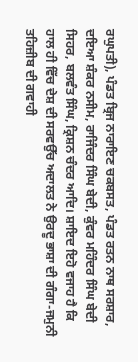ਰਘੁਪਤੀ), ਪੰਡਤ ਬ੍ਰਿਜ ਨਾਰਾਇਣ ਚਕਬਸਤ, ਪੰਡਤ ਰਤਨ ਨਾਥ ਸਰਸ਼ਾਰ, ਦਇਆ ਸ਼ੰਕਰ ਨਸੀਮ, ਰਾਜਿੰਦਰ ਸਿੰਘ ਬੇਦੀ, ਕੁੰਵਰ ਮਹਿੰਦਰ ਸਿੰਘ ਬੇਦੀ ਸਿਹਰ, ਬਲਵੰਤ ਸਿੰਘ, ਕ੍ਰਿਸ਼ਨ ਚੰਦਰ ਆਦਿ। ਸ਼ਾਇਦ ਇਹੋ ਵਜਾਹ ਹੈ ਕਿ ਹਾਲ ਹੀ ਵਿੱਚ ਦੇਸ਼ ਦੀ ਸਰਵਉੱਚ ਅਦਾਲਤ ਨੇ ਉਰਦੂ ਭਾਸ਼ਾ ਦੀ ਗੰਗਾ-ਜਮੁਨੀ ਤਹਿਜ਼ੀਬ ਦੀ ਗਵਾਹੀ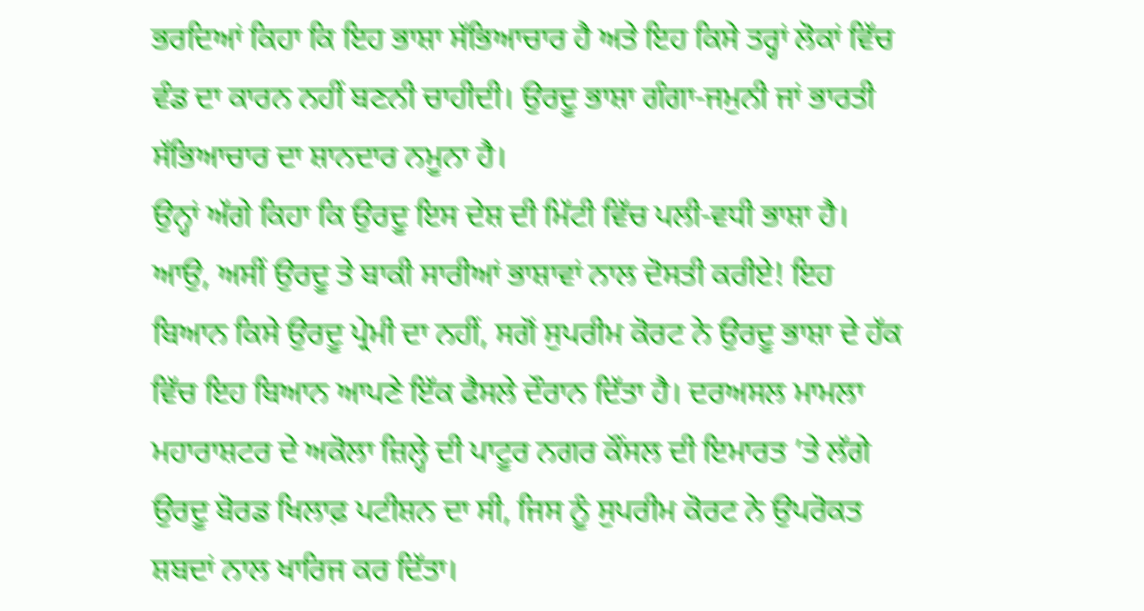ਭਰਦਿਆਂ ਕਿਹਾ ਕਿ ਇਹ ਭਾਸ਼ਾ ਸੱਭਿਆਚਾਰ ਹੈ ਅਤੇ ਇਹ ਕਿਸੇ ਤਰ੍ਹਾਂ ਲੋਕਾਂ ਵਿੱਚ ਵੰਡ ਦਾ ਕਾਰਨ ਨਹੀਂ ਬਣਨੀ ਚਾਹੀਦੀ। ਉਰਦੂ ਭਾਸ਼ਾ ਗੰਗਾ-ਜਮੁਨੀ ਜਾਂ ਭਾਰਤੀ ਸੱਭਿਆਚਾਰ ਦਾ ਸ਼ਾਨਦਾਰ ਨਮੂਨਾ ਹੈ।
ਉਨ੍ਹਾਂ ਅੱਗੇ ਕਿਹਾ ਕਿ ਉਰਦੂ ਇਸ ਦੇਸ਼ ਦੀ ਮਿੱਟੀ ਵਿੱਚ ਪਲੀ-ਵਧੀ ਭਾਸ਼ਾ ਹੈ। ਆਉ, ਅਸੀਂ ਉਰਦੂ ਤੇ ਬਾਕੀ ਸਾਰੀਆਂ ਭਾਸ਼ਾਵਾਂ ਨਾਲ ਦੋਸਤੀ ਕਰੀਏ! ਇਹ ਬਿਆਨ ਕਿਸੇ ਉਰਦੂ ਪ੍ਰੇਮੀ ਦਾ ਨਹੀਂ, ਸਗੋਂ ਸੁਪਰੀਮ ਕੋਰਟ ਨੇ ਉਰਦੂ ਭਾਸ਼ਾ ਦੇ ਹੱਕ ਵਿੱਚ ਇਹ ਬਿਆਨ ਆਪਣੇ ਇੱਕ ਫੈਸਲੇ ਦੌਰਾਨ ਦਿੱਤਾ ਹੈ। ਦਰਅਸਲ ਮਾਮਲਾ ਮਹਾਰਾਸ਼ਟਰ ਦੇ ਅਕੋਲਾ ਜ਼ਿਲ੍ਹੇ ਦੀ ਪਾਟੂਰ ਨਗਰ ਕੌਂਸਲ ਦੀ ਇਮਾਰਤ ’ਤੇ ਲੱਗੇ ਉਰਦੂ ਬੋਰਡ ਖਿਲਾਫ਼ ਪਟੀਸ਼ਨ ਦਾ ਸੀ, ਜਿਸ ਨੂੰ ਸੁਪਰੀਮ ਕੋਰਟ ਨੇ ਉਪਰੋਕਤ ਸ਼ਬਦਾਂ ਨਾਲ ਖਾਰਿਜ ਕਰ ਦਿੱਤਾ।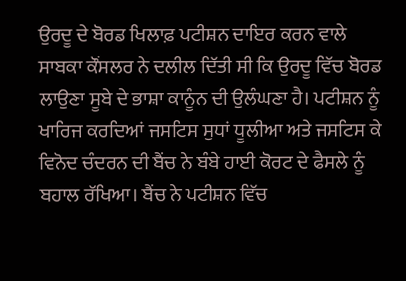ਉਰਦੂ ਦੇ ਬੋਰਡ ਖਿਲਾਫ਼ ਪਟੀਸ਼ਨ ਦਾਇਰ ਕਰਨ ਵਾਲੇ ਸਾਬਕਾ ਕੌਂਸਲਰ ਨੇ ਦਲੀਲ ਦਿੱਤੀ ਸੀ ਕਿ ਉਰਦੂ ਵਿੱਚ ਬੋਰਡ ਲਾਉਣਾ ਸੂਬੇ ਦੇ ਭਾਸ਼ਾ ਕਾਨੂੰਨ ਦੀ ਉਲੰਘਣਾ ਹੈ। ਪਟੀਸ਼ਨ ਨੂੰ ਖਾਰਿਜ ਕਰਦਿਆਂ ਜਸਟਿਸ ਸੁਧਾਂ ਧੂਲੀਆ ਅਤੇ ਜਸਟਿਸ ਕੇ ਵਿਨੋਦ ਚੰਦਰਨ ਦੀ ਬੈਂਚ ਨੇ ਬੰਬੇ ਹਾਈ ਕੋਰਟ ਦੇ ਫੈਸਲੇ ਨੂੰ ਬਹਾਲ ਰੱਖਿਆ। ਬੈਂਚ ਨੇ ਪਟੀਸ਼ਨ ਵਿੱਚ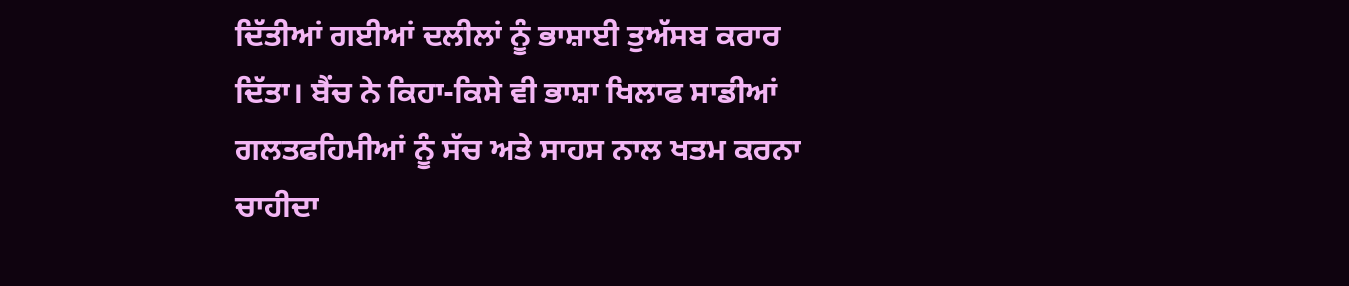ਦਿੱਤੀਆਂ ਗਈਆਂ ਦਲੀਲਾਂ ਨੂੰ ਭਾਸ਼ਾਈ ਤੁਅੱਸਬ ਕਰਾਰ ਦਿੱਤਾ। ਬੈਂਚ ਨੇ ਕਿਹਾ-ਕਿਸੇ ਵੀ ਭਾਸ਼ਾ ਖਿਲਾਫ ਸਾਡੀਆਂ ਗਲਤਫਹਿਮੀਆਂ ਨੂੰ ਸੱਚ ਅਤੇ ਸਾਹਸ ਨਾਲ ਖਤਮ ਕਰਨਾ ਚਾਹੀਦਾ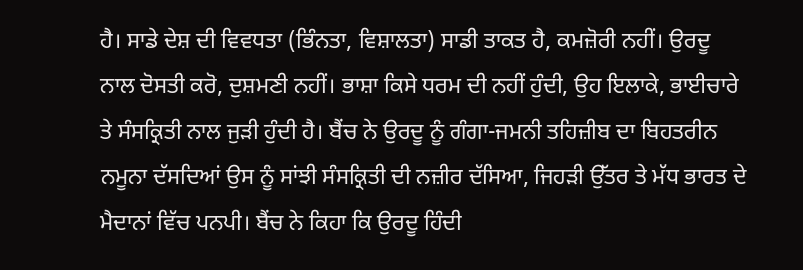ਹੈ। ਸਾਡੇ ਦੇਸ਼ ਦੀ ਵਿਵਧਤਾ (ਭਿੰਨਤਾ, ਵਿਸ਼ਾਲਤਾ) ਸਾਡੀ ਤਾਕਤ ਹੈ, ਕਮਜ਼ੋਰੀ ਨਹੀਂ। ਉਰਦੂ ਨਾਲ ਦੋਸਤੀ ਕਰੋ, ਦੁਸ਼ਮਣੀ ਨਹੀਂ। ਭਾਸ਼ਾ ਕਿਸੇ ਧਰਮ ਦੀ ਨਹੀਂ ਹੁੰਦੀ, ਉਹ ਇਲਾਕੇ, ਭਾਈਚਾਰੇ ਤੇ ਸੰਸਕ੍ਰਿਤੀ ਨਾਲ ਜੁੜੀ ਹੁੰਦੀ ਹੈ। ਬੈਂਚ ਨੇ ਉਰਦੂ ਨੂੰ ਗੰਗਾ-ਜਮਨੀ ਤਹਿਜ਼ੀਬ ਦਾ ਬਿਹਤਰੀਨ ਨਮੂਨਾ ਦੱਸਦਿਆਂ ਉਸ ਨੂੰ ਸਾਂਝੀ ਸੰਸਕ੍ਰਿਤੀ ਦੀ ਨਜ਼ੀਰ ਦੱਸਿਆ, ਜਿਹੜੀ ਉੱਤਰ ਤੇ ਮੱਧ ਭਾਰਤ ਦੇ ਮੈਦਾਨਾਂ ਵਿੱਚ ਪਨਪੀ। ਬੈਂਚ ਨੇ ਕਿਹਾ ਕਿ ਉਰਦੂ ਹਿੰਦੀ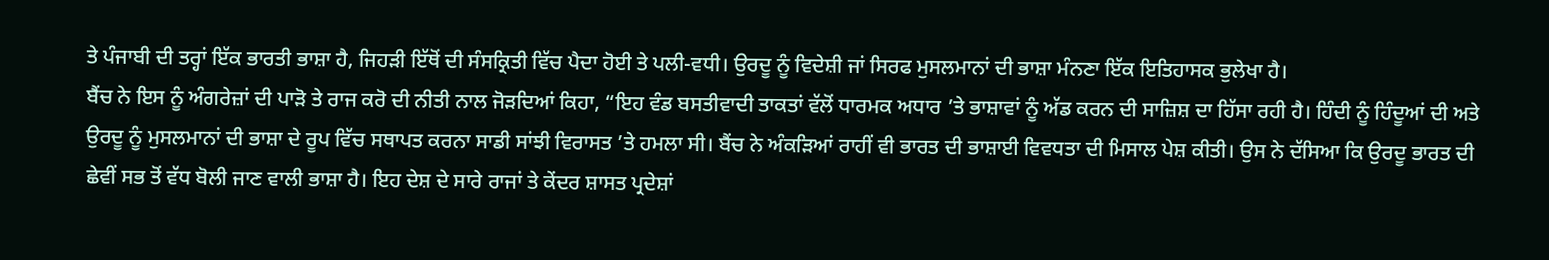ਤੇ ਪੰਜਾਬੀ ਦੀ ਤਰ੍ਹਾਂ ਇੱਕ ਭਾਰਤੀ ਭਾਸ਼ਾ ਹੈ, ਜਿਹੜੀ ਇੱਥੋਂ ਦੀ ਸੰਸਕ੍ਰਿਤੀ ਵਿੱਚ ਪੈਦਾ ਹੋਈ ਤੇ ਪਲੀ-ਵਧੀ। ਉਰਦੂ ਨੂੰ ਵਿਦੇਸ਼ੀ ਜਾਂ ਸਿਰਫ ਮੁਸਲਮਾਨਾਂ ਦੀ ਭਾਸ਼ਾ ਮੰਨਣਾ ਇੱਕ ਇਤਿਹਾਸਕ ਭੁਲੇਖਾ ਹੈ।
ਬੈਂਚ ਨੇ ਇਸ ਨੂੰ ਅੰਗਰੇਜ਼ਾਂ ਦੀ ਪਾੜੋ ਤੇ ਰਾਜ ਕਰੋ ਦੀ ਨੀਤੀ ਨਾਲ ਜੋੜਦਿਆਂ ਕਿਹਾ, “ਇਹ ਵੰਡ ਬਸਤੀਵਾਦੀ ਤਾਕਤਾਂ ਵੱਲੋਂ ਧਾਰਮਕ ਅਧਾਰ ’ਤੇ ਭਾਸ਼ਾਵਾਂ ਨੂੰ ਅੱਡ ਕਰਨ ਦੀ ਸਾਜ਼ਿਸ਼ ਦਾ ਹਿੱਸਾ ਰਹੀ ਹੈ। ਹਿੰਦੀ ਨੂੰ ਹਿੰਦੂਆਂ ਦੀ ਅਤੇ ਉਰਦੂ ਨੂੰ ਮੁਸਲਮਾਨਾਂ ਦੀ ਭਾਸ਼ਾ ਦੇ ਰੂਪ ਵਿੱਚ ਸਥਾਪਤ ਕਰਨਾ ਸਾਡੀ ਸਾਂਝੀ ਵਿਰਾਸਤ ’ਤੇ ਹਮਲਾ ਸੀ। ਬੈਂਚ ਨੇ ਅੰਕੜਿਆਂ ਰਾਹੀਂ ਵੀ ਭਾਰਤ ਦੀ ਭਾਸ਼ਾਈ ਵਿਵਧਤਾ ਦੀ ਮਿਸਾਲ ਪੇਸ਼ ਕੀਤੀ। ਉਸ ਨੇ ਦੱਸਿਆ ਕਿ ਉਰਦੂ ਭਾਰਤ ਦੀ ਛੇਵੀਂ ਸਭ ਤੋਂ ਵੱਧ ਬੋਲੀ ਜਾਣ ਵਾਲੀ ਭਾਸ਼ਾ ਹੈ। ਇਹ ਦੇਸ਼ ਦੇ ਸਾਰੇ ਰਾਜਾਂ ਤੇ ਕੇਂਦਰ ਸ਼ਾਸਤ ਪ੍ਰਦੇਸ਼ਾਂ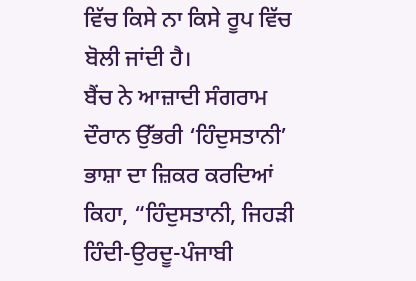ਵਿੱਚ ਕਿਸੇ ਨਾ ਕਿਸੇ ਰੂਪ ਵਿੱਚ ਬੋਲੀ ਜਾਂਦੀ ਹੈ।
ਬੈਂਚ ਨੇ ਆਜ਼ਾਦੀ ਸੰਗਰਾਮ ਦੌਰਾਨ ਉੱਭਰੀ ‘ਹਿੰਦੁਸਤਾਨੀ’ ਭਾਸ਼ਾ ਦਾ ਜ਼ਿਕਰ ਕਰਦਿਆਂ ਕਿਹਾ, “ਹਿੰਦੁਸਤਾਨੀ, ਜਿਹੜੀ ਹਿੰਦੀ-ਉਰਦੂ-ਪੰਜਾਬੀ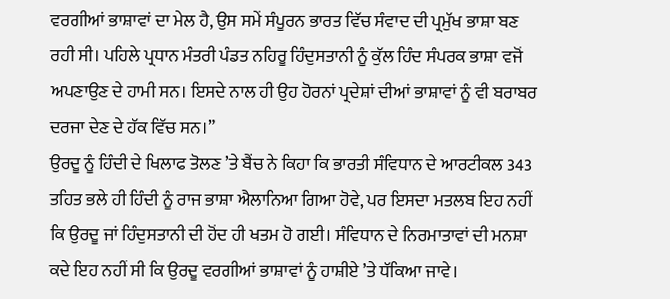ਵਰਗੀਆਂ ਭਾਸ਼ਾਵਾਂ ਦਾ ਮੇਲ ਹੈ, ਉਸ ਸਮੇਂ ਸੰਪੂਰਨ ਭਾਰਤ ਵਿੱਚ ਸੰਵਾਦ ਦੀ ਪ੍ਰਮੁੱਖ ਭਾਸ਼ਾ ਬਣ ਰਹੀ ਸੀ। ਪਹਿਲੇ ਪ੍ਰਧਾਨ ਮੰਤਰੀ ਪੰਡਤ ਨਹਿਰੂ ਹਿੰਦੁਸਤਾਨੀ ਨੂੰ ਕੁੱਲ ਹਿੰਦ ਸੰਪਰਕ ਭਾਸ਼ਾ ਵਜੋਂ ਅਪਣਾਉਣ ਦੇ ਹਾਮੀ ਸਨ। ਇਸਦੇ ਨਾਲ ਹੀ ਉਹ ਹੋਰਨਾਂ ਪ੍ਰਦੇਸ਼ਾਂ ਦੀਆਂ ਭਾਸ਼ਾਵਾਂ ਨੂੰ ਵੀ ਬਰਾਬਰ ਦਰਜਾ ਦੇਣ ਦੇ ਹੱਕ ਵਿੱਚ ਸਨ।”
ਉਰਦੂ ਨੂੰ ਹਿੰਦੀ ਦੇ ਖਿਲਾਫ ਤੋਲਣ ’ਤੇ ਬੈਂਚ ਨੇ ਕਿਹਾ ਕਿ ਭਾਰਤੀ ਸੰਵਿਧਾਨ ਦੇ ਆਰਟੀਕਲ 343 ਤਹਿਤ ਭਲੇ ਹੀ ਹਿੰਦੀ ਨੂੰ ਰਾਜ ਭਾਸ਼ਾ ਐਲਾਨਿਆ ਗਿਆ ਹੋਵੇ, ਪਰ ਇਸਦਾ ਮਤਲਬ ਇਹ ਨਹੀਂ ਕਿ ਉਰਦੂ ਜਾਂ ਹਿੰਦੁਸਤਾਨੀ ਦੀ ਹੋਂਦ ਹੀ ਖਤਮ ਹੋ ਗਈ। ਸੰਵਿਧਾਨ ਦੇ ਨਿਰਮਾਤਾਵਾਂ ਦੀ ਮਨਸ਼ਾ ਕਦੇ ਇਹ ਨਹੀਂ ਸੀ ਕਿ ਉਰਦੂ ਵਰਗੀਆਂ ਭਾਸ਼ਾਵਾਂ ਨੂੰ ਹਾਸ਼ੀਏ ’ਤੇ ਧੱਕਿਆ ਜਾਵੇ।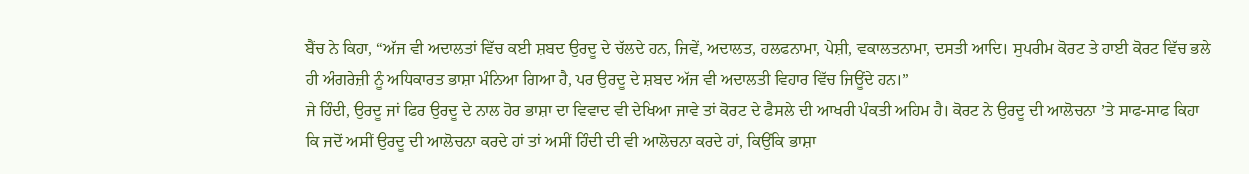ਬੈਂਚ ਨੇ ਕਿਹਾ, “ਅੱਜ ਵੀ ਅਦਾਲਤਾਂ ਵਿੱਚ ਕਈ ਸ਼ਬਦ ਉਰਦੂ ਦੇ ਚੱਲਦੇ ਹਨ, ਜਿਵੇਂ, ਅਦਾਲਤ, ਹਲਫਨਾਮਾ, ਪੇਸ਼ੀ, ਵਕਾਲਤਨਾਮਾ, ਦਸਤੀ ਆਦਿ। ਸੁਪਰੀਮ ਕੋਰਟ ਤੇ ਹਾਈ ਕੋਰਟ ਵਿੱਚ ਭਲੇ ਹੀ ਅੰਗਰੇਜ਼ੀ ਨੂੰ ਅਧਿਕਾਰਤ ਭਾਸ਼ਾ ਮੰਨਿਆ ਗਿਆ ਹੈ, ਪਰ ਉਰਦੂ ਦੇ ਸ਼ਬਦ ਅੱਜ ਵੀ ਅਦਾਲਤੀ ਵਿਹਾਰ ਵਿੱਚ ਜਿਊਂਦੇ ਹਨ।”
ਜੇ ਹਿੰਦੀ, ਉਰਦੂ ਜਾਂ ਫਿਰ ਉਰਦੂ ਦੇ ਨਾਲ ਹੋਰ ਭਾਸ਼ਾ ਦਾ ਵਿਵਾਦ ਵੀ ਦੇਖਿਆ ਜਾਵੇ ਤਾਂ ਕੋਰਟ ਦੇ ਫੈਸਲੇ ਦੀ ਆਖਰੀ ਪੰਕਤੀ ਅਹਿਮ ਹੈ। ਕੋਰਟ ਨੇ ਉਰਦੂ ਦੀ ਆਲੋਚਨਾ ’ਤੇ ਸਾਫ-ਸਾਫ ਕਿਹਾ ਕਿ ਜਦੋਂ ਅਸੀਂ ਉਰਦੂ ਦੀ ਆਲੋਚਨਾ ਕਰਦੇ ਹਾਂ ਤਾਂ ਅਸੀਂ ਹਿੰਦੀ ਦੀ ਵੀ ਆਲੋਚਨਾ ਕਰਦੇ ਹਾਂ, ਕਿਉਂਕਿ ਭਾਸ਼ਾ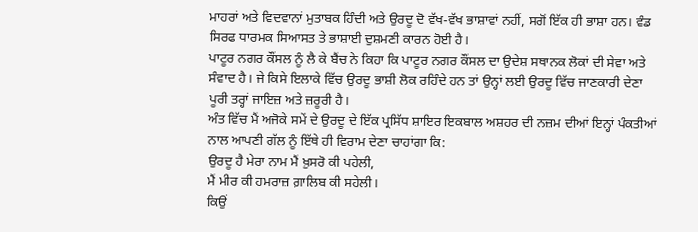ਮਾਹਰਾਂ ਅਤੇ ਵਿਦਵਾਨਾਂ ਮੁਤਾਬਕ ਹਿੰਦੀ ਅਤੇ ਉਰਦੂ ਦੋ ਵੱਖ-ਵੱਖ ਭਾਸ਼ਾਵਾਂ ਨਹੀਂ, ਸਗੋਂ ਇੱਕ ਹੀ ਭਾਸ਼ਾ ਹਨ। ਵੰਡ ਸਿਰਫ ਧਾਰਮਕ ਸਿਆਸਤ ਤੇ ਭਾਸ਼ਾਈ ਦੁਸ਼ਮਣੀ ਕਾਰਨ ਹੋਈ ਹੈ।
ਪਾਟੂਰ ਨਗਰ ਕੌਂਸਲ ਨੂੰ ਲੈ ਕੇ ਬੈਂਚ ਨੇ ਕਿਹਾ ਕਿ ਪਾਟੂਰ ਨਗਰ ਕੌਂਸਲ ਦਾ ਉਦੇਸ਼ ਸਥਾਨਕ ਲੋਕਾਂ ਦੀ ਸੇਵਾ ਅਤੇ ਸੰਵਾਦ ਹੈ। ਜੇ ਕਿਸੇ ਇਲਾਕੇ ਵਿੱਚ ਉਰਦੂ ਭਾਸ਼ੀ ਲੋਕ ਰਹਿੰਦੇ ਹਨ ਤਾਂ ਉਨ੍ਹਾਂ ਲਈ ਉਰਦੂ ਵਿੱਚ ਜਾਣਕਾਰੀ ਦੇਣਾ ਪੂਰੀ ਤਰ੍ਹਾਂ ਜਾਇਜ਼ ਅਤੇ ਜ਼ਰੂਰੀ ਹੈ।
ਅੰਤ ਵਿੱਚ ਮੈਂ ਅਜੋਕੇ ਸਮੇਂ ਦੇ ਉਰਦੂ ਦੇ ਇੱਕ ਪ੍ਰਸਿੱਧ ਸ਼ਾਇਰ ਇਕਬਾਲ ਅਸ਼ਹਰ ਦੀ ਨਜ਼ਮ ਦੀਆਂ ਇਨ੍ਹਾਂ ਪੰਕਤੀਆਂ ਨਾਲ ਆਪਣੀ ਗੱਲ ਨੂੰ ਇੱਥੇ ਹੀ ਵਿਰਾਮ ਦੇਣਾ ਚਾਹਾਂਗਾ ਕਿ:
ਉਰਦੂ ਹੈ ਮੇਰਾ ਨਾਮ ਮੈਂ ਖ਼ੁਸਰੋ ਕੀ ਪਹੇਲੀ,
ਮੈਂ ਮੀਰ ਕੀ ਹਮਰਾਜ਼ ਗ਼ਾਲਿਬ ਕੀ ਸਹੇਲੀ।
ਕਿਉਂ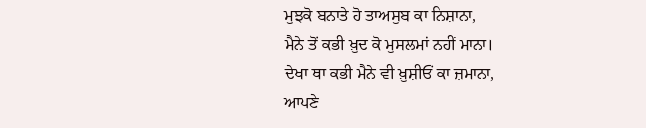ਮੁਝਕੋ ਬਨਾਤੇ ਹੋ ਤਾਅਸੁਬ ਕਾ ਨਿਸ਼ਾਨਾ,
ਮੈਨੇ ਤੋਂ ਕਭੀ ਖ਼ੁਦ ਕੋ ਮੁਸਲਮਾਂ ਨਹੀਂ ਮਾਨਾ।
ਦੇਖਾ ਥਾ ਕਭੀ ਮੈਨੇ ਵੀ ਖ਼ੁਸ਼ੀਓਂ ਕਾ ਜ਼ਮਾਨਾ,
ਆਪਣੇ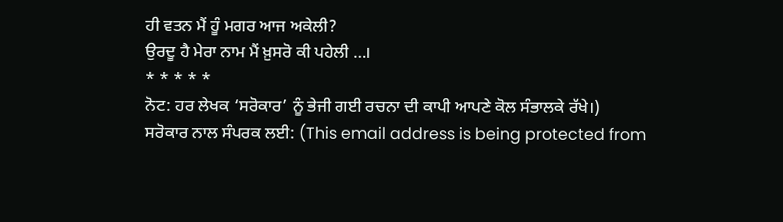ਹੀ ਵਤਨ ਮੈਂ ਹੂੰ ਮਗਰ ਆਜ ਅਕੇਲੀ?
ਉਰਦੂ ਹੈ ਮੇਰਾ ਨਾਮ ਮੈਂ ਖ਼ੁਸਰੋ ਕੀ ਪਹੇਲੀ …।
* * * * *
ਨੋਟ: ਹਰ ਲੇਖਕ ‘ਸਰੋਕਾਰ’ ਨੂੰ ਭੇਜੀ ਗਈ ਰਚਨਾ ਦੀ ਕਾਪੀ ਆਪਣੇ ਕੋਲ ਸੰਭਾਲਕੇ ਰੱਖੇ।)
ਸਰੋਕਾਰ ਨਾਲ ਸੰਪਰਕ ਲਈ: (This email address is being protected from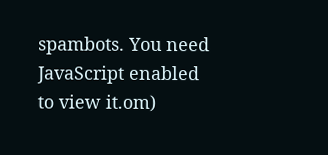spambots. You need JavaScript enabled to view it.om)